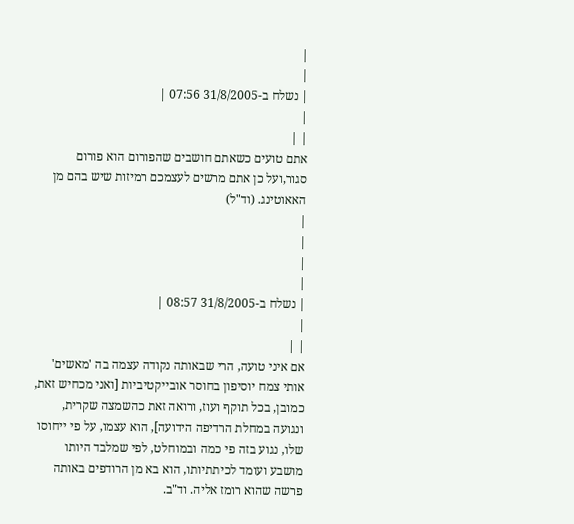|
|
| נשלח ב-31/8/2005 07:56 |
|
| |
אתם טועים כשאתם חושבים שהפורום הוא פורום סגור,ועל כן אתם מרשים לעצמכם רמיזות שיש בהם מן האאוטינג. (וד"ל)
|
|
|
|
| נשלח ב-31/8/2005 08:57 |
|
| |
אם איני טועה, הרי שבאותה נקודה עצמה בה 'מאשים' אותי צמח יוסיפון בחוסר אובייקטיביות [ואני מכחיש זאת, כמובן, בכל תוקף ועוז, ורואה זאת כהשמצה שקרית, ונגועה במחלת הרדיפה הידועה], הוא עצמו, על פי ייחוסו שלו, נגוע בזה פי כמה ובמוחלט, לפי שמלבד היותו מושבע ועומד לכיתתיותו, הוא בא מן הרודפים באותה פרשה שהוא רומז אליה. וד"ב.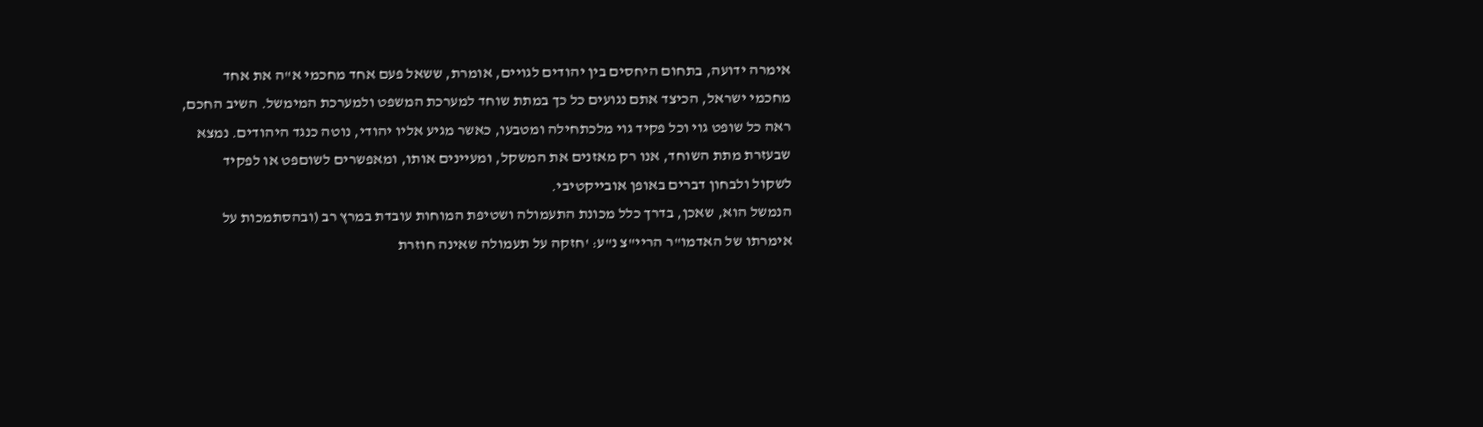אימרה ידועה, בתחום היחסים בין יהודים לגויים, אומרת, ששאל פעם אחד מחכמי א"ה את אחד מחכמי ישראל, הכיצד אתם נגועים כל כך במתת שוחד למערכת המשפט ולמערכת המימשל. השיב החכם, ראה כל שופט גוי וכל פקיד גוי מלכתחילה ומטבעו, כאשר מגיע אליו יהודי, נוטה כנגד היהודים. נמצא שבעזרת מתת השוחד, אנו רק מאזנים את המשקל, ומעיינים אותו, ומאפשרים לשוםפט או לפקיד לשקול ולבחון דברים באופן אובייקטיבי.
הנמשל הוא, שאכן, בדרך כלל מכונת התעמולה ושטיפת המוחות עובדת במרץ רב (ובהסתמכות על אימרתו של האדמו"ר הריי"צ נ"ע: 'חזקה על תעמולה שאינה חוזרת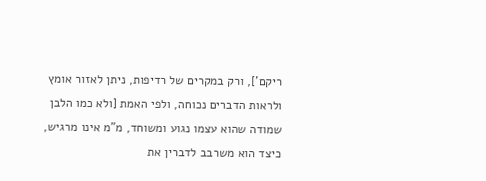ריקם'], ורק במקרים של רדיפות, ניתן לאזור אומץ ולראות הדברים נכוחה, ולפי האמת [ולא כמו הלבן שמודה שהוא עצמו נגוע ומשוחד, מ"מ אינו מרגיש, כיצד הוא משרבב לדברין את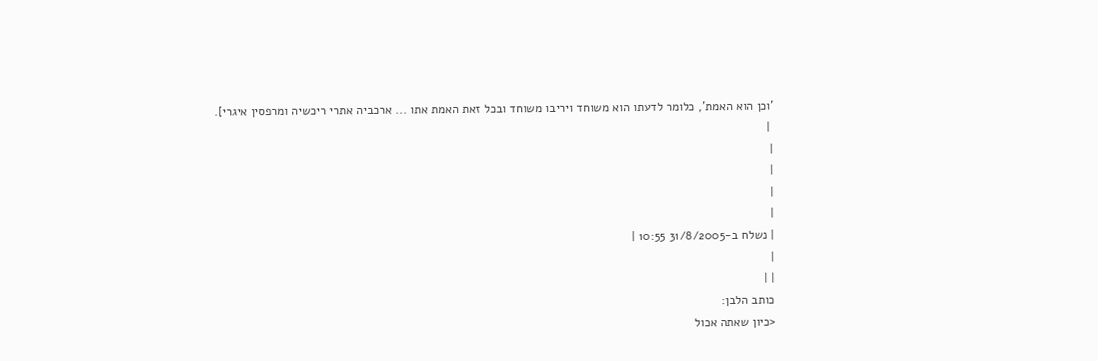'וכן הוא האמת', כלומר לדעתו הוא משוחד ויריבו משוחד ובכל זאת האמת אתו ... ארכביה אתרי ריכשיה ומרפסין איגרי].
 |
|
|
|
|
| נשלח ב-31/8/2005 10:55 |
|
| |
כותב הלבן:
<כיון שאתה אכול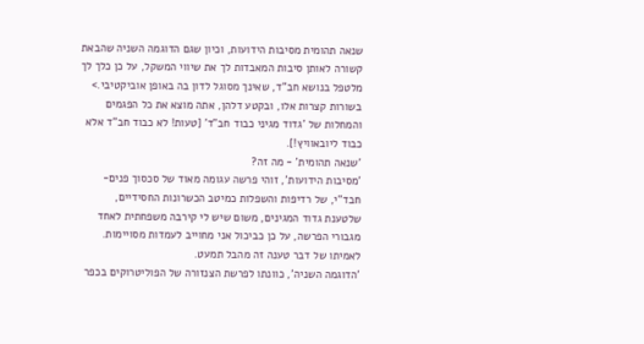שנאה תהומית מסיבות הידועות, וכיון שגם הדוגמה השניה שהבאת קשורה לאותן סיבות המאבדות לך את שיווי המשקל, על כן כלך לך מלטפל בנושא חב"ד, שאינך מסוגל לדון בה באופן אוביקטיבי.>
בשורות קצרות אלו, ובקטע דלהן, אתה מוצא את כל הפגמים והמחלות של 'גדוד מגיני כבוד חב"ד' [טעות! לא כבוד חב"ד אלא כבוד ליובאוויץ!].
'שנאה תהומית' - מה זה?
'מסיבות הידועות', זוהי פרשה עגומה מאוד של סכסוך פנים-חבד"י, של רדיפות והשפלות כמיטב הכשרונות החסידיים, שלטענת גדוד המגינים, משום שיש לי קירבה משפחתית לאחד מגבורי הפרשה, על כן כביכול אני מחוייב לעמדות מסויימות. לאמיתו של דבר טענה זה מהבל תמעט.
'הדוגמה השניה', כוונתו לפרשת הצנזורה של הפוליטרוקים בכפר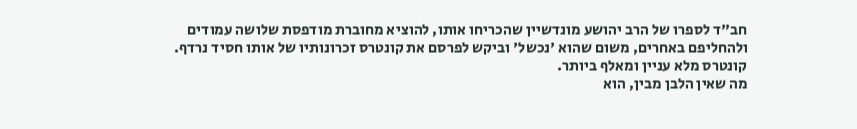חב"ד לספרו של הרב יהושע מונדשיין שהכריחו אותו, להוציא מחוברת מודפסת שלושה עמודים ולהחליפם באחרים, משום שהוא 'נכשל' וביקש לפרסם את קונטרס זכרונותיו של אותו חסיד נרדף. קונטרס מלא עניין ומאלף ביותר.
מה שאין הלבן מבין, הוא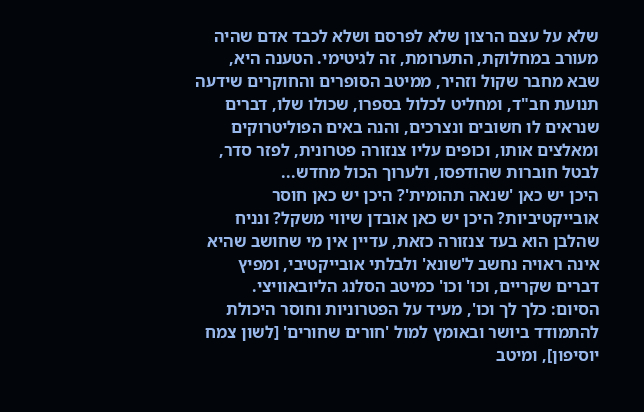שלא על עצם הרצון שלא לפרסם ושלא לכבד אדם שהיה מעורב במחלוקת, התערומת, זה לגיטימי. הטענה היא, שבא מחבר שקול וזהיר, ממיטב הסופרים והחוקרים שידעה תנועת חב"ד, ומחליט לכלול בספרו, שכולו שלו, דברים שנראים לו חשובים ונצרכים, והנה באים הפוליטרוקים ומאלצים אותו, וכופים עליו צנזורה פטרונית, לפזר סדר, לבטל חוברות שהודפסו, ולערוך הכול מחדש...
היכן יש כאן 'שנאה תהומית'? היכן יש כאן חוסר אובייקטיביות? היכן יש כאן אובדן שיווי משקל? ונניח שהלבן הוא בעד צנזורה כזאת, עדיין אין מי שחושב שהיא אינה ראויה נחשב ל'שונא' ולבלתי אובייקטיבי, ומפיץ דברים שקריים, וכו' וכו' כמיטב הסלנג הליובאוויצי.
הסיום: כלך לך וכו', מעיד על הפטרוניות וחוסר היכולת להתמודד ביושר ובאומץ למול 'חורים שחורים' [לשון צמח יוסיפון], ומיטב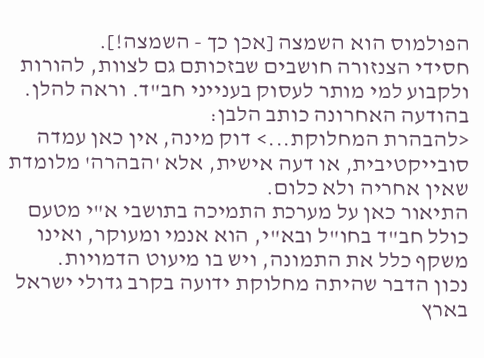הפולמוס הוא השמצה [אכן כך - השמצה!].
חסידי הצנזורה חושבים שבזכותם גם לצוות, להורות ולקבוע למי מותר לעסוק בענייני חב"ד. וראה להלן.
בהודעה האחרונה כותב הלבן:
<להבהרת המחלוקת...> דוק מינה, אין כאן עמדה סובייקטיבית, או דעה אישית, אלא 'הבהרה' מלומדת שאין אחריה ולא כלום.
התיאור כאן על מערכת התמיכה בתושבי א"י מטעם כולל חב"ד בחו"ל ובא"י, הוא אנמי ומעוקר, ואינו משקף כלל את התמונה, ויש בו מיעוט הדמויות.
נכון הדבר שהיתה מחלוקת ידועה בקרב גדולי ישראל בארץ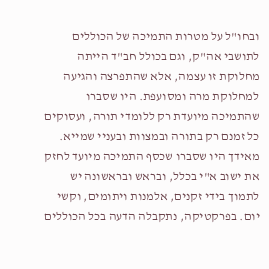ובחו"ל על מטרות התמיכה של הכוללים לתושבי אה"ק, וגם בכולל חב"ד הייתה מחלוקת זו עצמה, אלא שהתפרצה והגיעה למחלוקת מרה ומסועפת. היו שסברו שהתמיכה מיועדת רק ללומדי תורה, ועסוקים כל זמנם רק בתורה ובמצוות ובעניי שמייא. מאידך היו שסברו שכסף התמיכה מיועד לחזק את ישוב א"י בכלל, ובראש ובראשונה יש לתמוך בידי זקנים, אלמנות ויתומים, וקשי יום. בפרקטיקה, נתקבלה הדעה בכל הכוללים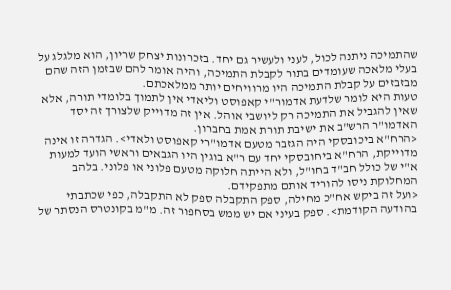שהתמיכה ניתנה לכול, לעני ולעשיר גם יחד. בזכרונות יצחק שריון, הוא מלגלג על בעלי מלאכה שעומדים בתור לקבלת התמיכה, והיה אומר להם שבזמן הזה שהם מבזבזים על קבלת התמיכה היו מרוויחים יותר ממלאכתם.
טעות היא לומר שלדעת אדמור"י קאפוסט וליאדי אין לתמוך בלומדי תורה, אלא שאין להגביל את התמיכה רק ליושבי אוהל. אין זה מדוייק שלצורך זה יסד האדמו"ר הרש"ב את ישיבת תורת אמת בחברון.
<הרח"א ביכובסקי היה הגזבר מטעם אדמו"רי קאפוסט ולאדי>. הגדרה זו אינה מדוייקת, הרח"א ביחובסקי יחד עם ר"א בוגין היו הגבאים וראשי הועד למעות א"י של כולל חב"ד בחו"ל, ולא הייתה חלוקה מטעם פלוני או פלוני. בלהב המחלוקת ניסו להוריד אותם מתפקידם.
<ועל זה ביקש אח"כ מחילה, ספק התקבלה ספק לא התקבלה, כפי שכתבתי בהודעה הקודמת>. ספק בעיני אם יש ממש בסחפור זה. מ"מ בקונטרס הנסתר של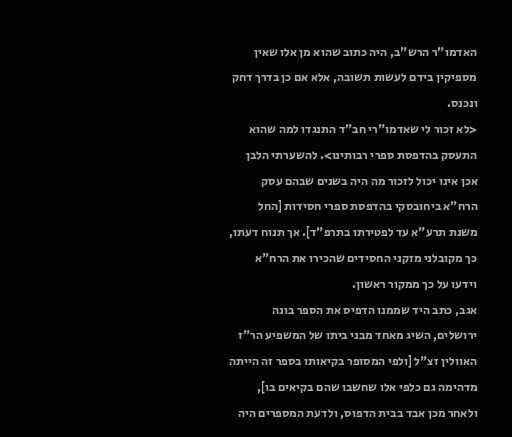האדמו"ר הרש"ב, היה כתוב שהוא מן אלו שאין מספיקין בידם לעשות תשובה, אלא אם כן בדרך דחק ונכנס.
<לא זכור לי שאדמו"רי חב"ד התנגדו למה שהוא התעסק בהדפסת ספרי רבותינו>. להשערתי הלבן אכן אינו יכול לזכור מה היה בשנים שבהם עסק הרח"א ביחובסקי בהדפסת ספרי חסידות [החל משנת תרע"א עד לפטירתו בתרפ"ד]. אך תנוח דעתו, כך מקובלני מזקני החסידים שהכירו את הרח"א וידעו על כך ממקור ראשון.
אגב, כתב היד שממנו הדפיס את הספר בונה ירושלים, השיג מאחד מבני ביתו של המשפיע הר"ז האוולין זצ"ל [ולפי המסופר בקיאותו בספר זה הייתה מדהימה גם כלפי אלו שחשבו שהם בקיאים בו], ולאחר מכן אבד בבית הדפוס, ולדעת המספרים היה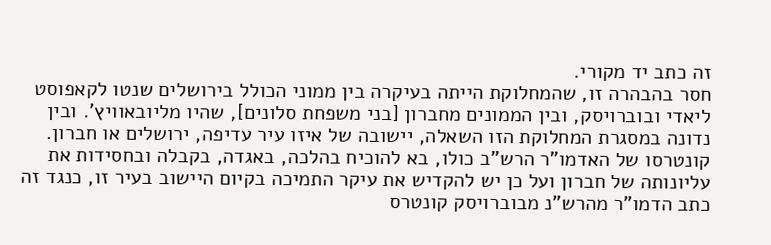זה כתב יד מקורי.
חסר בהבהרה זו, שהמחלוקת הייתה בעיקרה בין ממוני הכולל בירושלים שנטו לקאפוסט ליאדי ובוברויסק, ובין הממונים מחברון [בני משפחת סלונים], שהיו מליובאוויץ'. ובין נדונה במסגרת המחלוקת הזו השאלה, יישובה של איזו עיר עדיפה, ירושלים או חברון. קונטרסו של האדמו"ר הרש"ב כולו, בא להוכיח בהלכה, באגדה, בקבלה ובחסידות את עליונותה של חברון ועל כן יש להקדיש את עיקר התמיכה בקיום היישוב בעיר זו, כנגד זה כתב הדמו"ר מהרש"נ מבוברויסק קונטרס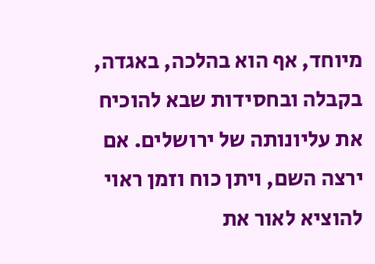מיוחד, אף הוא בהלכה, באגדה, בקבלה ובחסידות שבא להוכיח את עליונותה של ירושלים. אם ירצה השם, ויתן כוח וזמן ראוי להוציא לאור את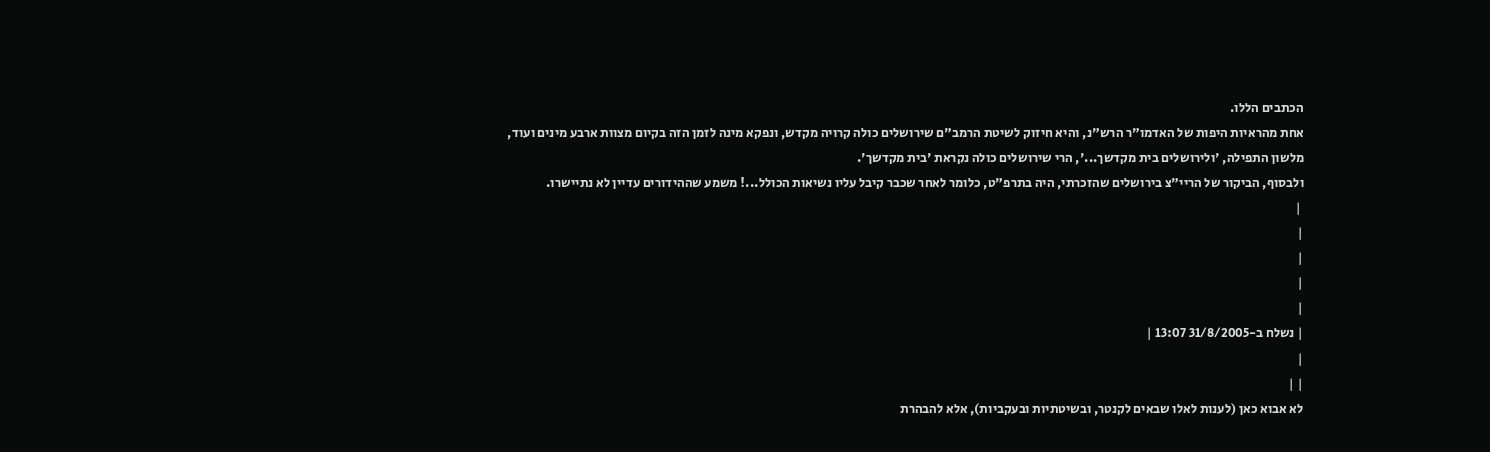הכתבים הללו.
אחת מהראיות היפות של האדמו"ר הרש"נ, והיא חיזוק לשיטת הרמב"ם שירושלים כולה קרויה מקדש, ונפקא מינה לזמן הזה בקיום מצוות ארבע מינים ועוד, מלשון התפילה, 'ולירושלים בית מקדשך...', הרי שירושלים כולה נקראת 'בית מקדשך'.
ולבסוף, הביקור של הריי"צ בירושלים שהזכרתי, היה בתרפ"ט, כלומר לאחר שכבר קיבל עליו נשיאות הכולל...! משמע שההידורים עדיין לא נתיישרו.
 |
|
|
|
|
| נשלח ב-31/8/2005 13:07 |
|
| |
לא אבוא כאן (לענות לאלו שבאים לקנטר, ובשיטתיות ובעקביות), אלא להבהרת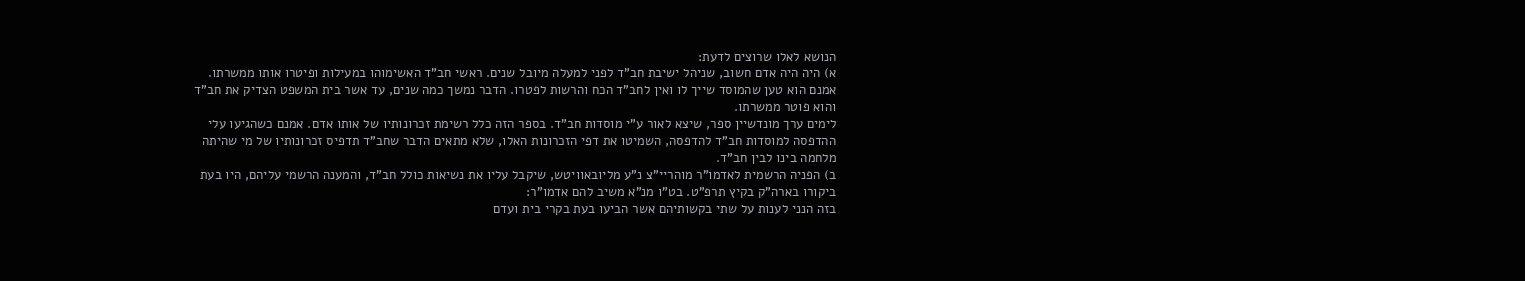הנושא לאלו שרוצים לדעת:
א) היה היה אדם חשוב, שניהל ישיבת חב"ד לפני למעלה מיובל שנים. ראשי חב"ד האשימוהו במעילות ופיטרו אותו ממשרתו. אמנם הוא טען שהמוסד שייך לו ואין לחב"ד הכח והרשות לפטרו. הדבר נמשך כמה שנים, עד אשר בית המשפט הצדיק את חב"ד והוא פוטר ממשרתו.
לימים ערך מונדשיין ספר, שיצא לאור ע"י מוסדות חב"ד. בספר הזה כלל רשימת זכרונותיו של אותו אדם. אמנם כשהגיעו עלי ההדפסה למוסדות חב"ד להדפסה, השמיטו את דפי הזכרונות האלו, שלא מתאים הדבר שחב"ד תדפיס זכרונותיו של מי שהיתה מלחמה בינו לבין חב"ד.
ב) הפניה הרשמית לאדמו"ר מוהריי"צ נ"ע מליובאוויטש, שיקבל עליו את נשיאות כולל חב"ד, והמענה הרשמי עליהם, היו בעת ביקורו בארה"ק בקיץ תרפ"ט. בט"ו מנ"א משיב להם אדמו"ר:
בזה הנני לענות על שתי בקשותיהם אשר הביעו בעת בקרי בית ועדם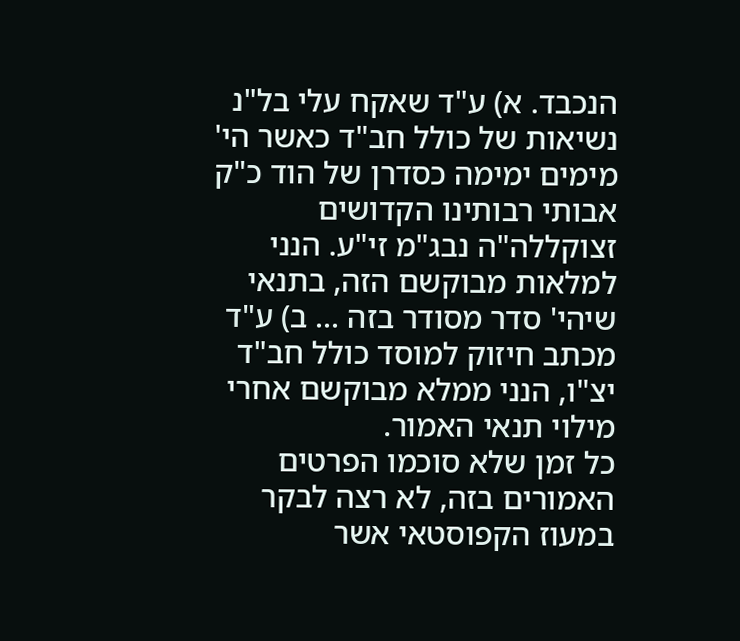הנכבד. א) ע"ד שאקח עלי בל"נ נשיאות של כולל חב"ד כאשר הי' מימים ימימה כסדרן של הוד כ"ק אבותי רבותינו הקדושים זצוקללה"ה נבג"מ זי"ע. הנני למלאות מבוקשם הזה, בתנאי שיהי' סדר מסודר בזה ... ב) ע"ד מכתב חיזוק למוסד כולל חב"ד יצ"ו, הנני ממלא מבוקשם אחרי מילוי תנאי האמור.
כל זמן שלא סוכמו הפרטים האמורים בזה, לא רצה לבקר במעוז הקפוסטאי אשר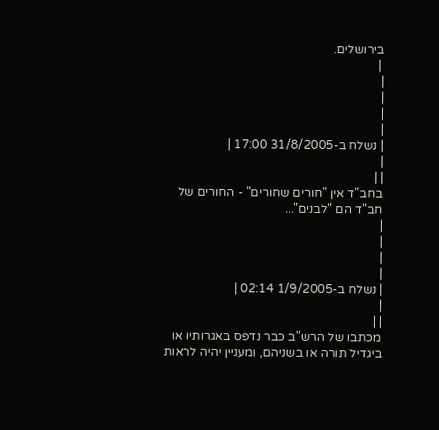בירושלים.
 |
|
|
|
|
| נשלח ב-31/8/2005 17:00 |
|
| |
בחב"ד אין "חורים שחורים" - החורים של חב"ד הם "לבנים"...
|
|
|
|
| נשלח ב-1/9/2005 02:14 |
|
| |
מכתבו של הרש"ב כבר נדפס באגרותיו או ביגדיל תורה או בשניהם, ומעניין יהיה לראות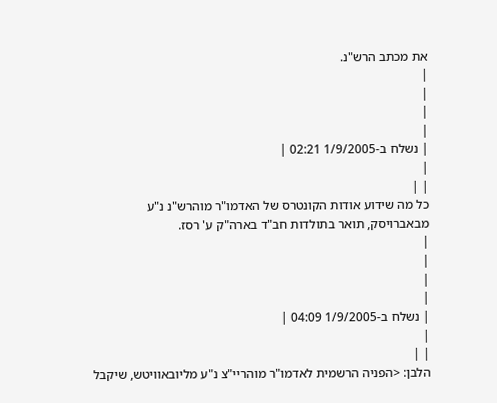את מכתב הרש"נ.
|
|
|
|
| נשלח ב-1/9/2005 02:21 |
|
| |
כל מה שידוע אודות הקונטרס של האדמו"ר מוהרש"נ נ"ע מבאברויסק, תואר בתולדות חב"ד בארה"ק ע' רסז.
|
|
|
|
| נשלח ב-1/9/2005 04:09 |
|
| |
הלבן: <הפניה הרשמית לאדמו"ר מוהריי"צ נ"ע מליובאוויטש, שיקבל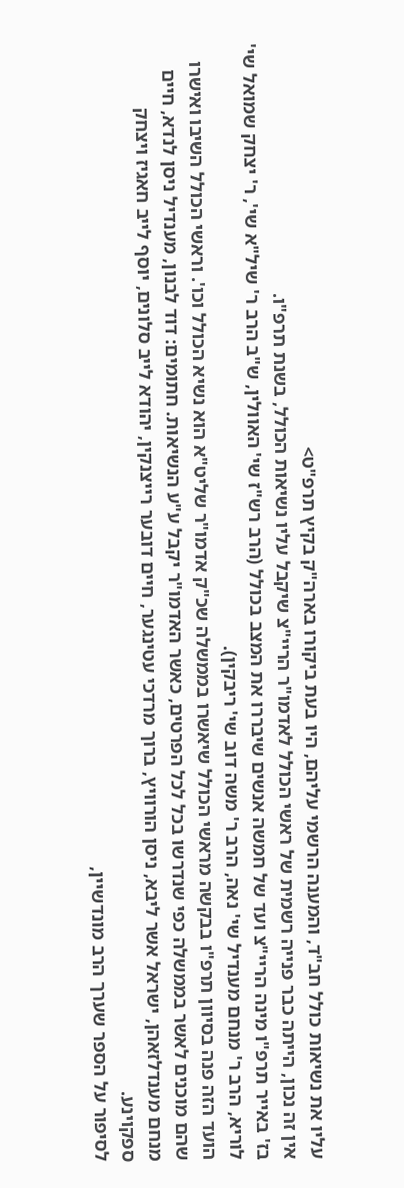עליו את נשיאות כולל חב"ד, והמענה הרשמי עליהם, היו בעת ביקורו בארה"ק בקיץ תרפ"ט>
אין זה נכון, הייתה כבר פנייה רשמית של ראשי הכולל לאדמו"ר הריי"צ שיקבל עליו נשיאות הכולל, בשנת תרפ"ו.
בז' באייר תרפ"ו מינה הריי"צ ועד של חמשה אנשים שיבררו את המצב בכולל (הרב רש"ז שי' האוולין, ש"ב הרב ר' שיל"א שי', ר' יצחק שמואל שי' לוריא, הרב ר' מנחם מענדיל שי' נאה, הרב ר' משה דוב שי' ריבקין).
הועד הזה פנה בסיוון תרפ"ו בבקשה מראשי הכולל שיאשרו בממשלה שכ"ק אדמו"ר שליט"א הוא נשיא הכולל וכו'. וראשי הכולל השיבו ואישרו שהם מוכנים לאשר בממשלה כפי שנדרשו בכל לכל הפרטים, כאשר האדמו"ר יקבל ע"ע הנשיאות. חתומים: דוד לבנון, מענדיל ניסן לנדא, חיים מנחם מענדלזאהן, ישראל אשר ליבא, ניסן הורוויץ, ברוך מרדכי עטינגער, חיים דובער רייצנקין, יהודא לייב סלונים, יוסף לייב חאגיז ויצחק ספקוינע.
לסיפור על הספר שערך הרב מונדשיין,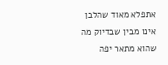אתפלא מאוד שהלבן אינו מבין שבדיוק מה שהוא מתאר יפה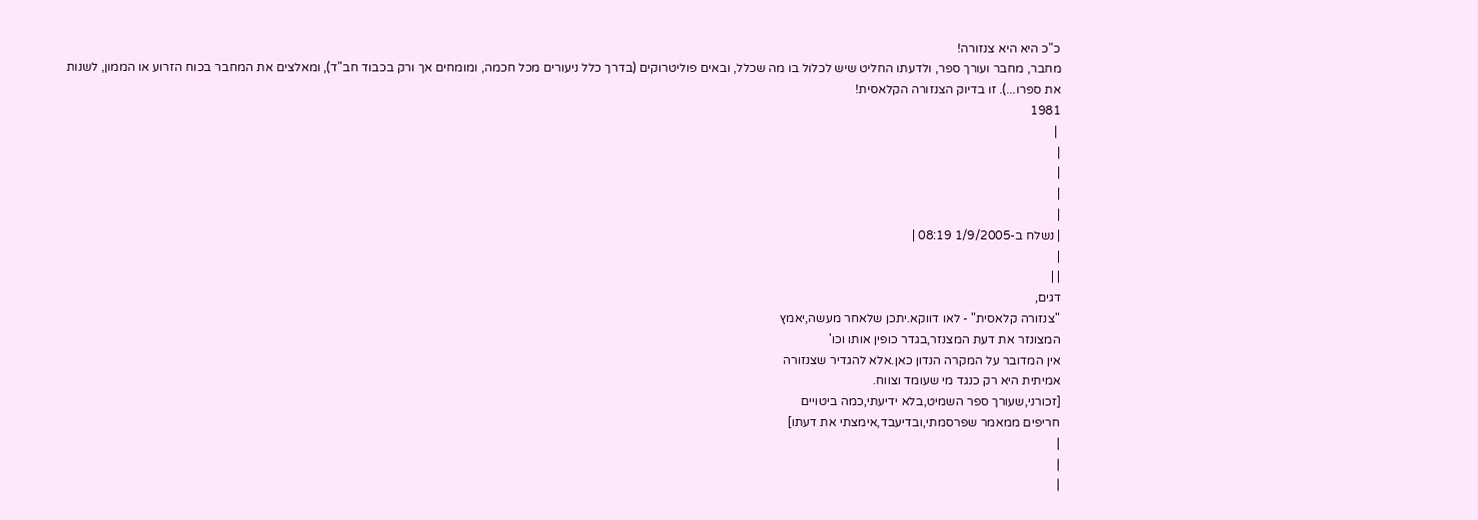כ"כ היא היא צנזורה!
מחבר, מחבר ועורך ספר, ולדעתו החליט שיש לכלול בו מה שכלל, ובאים פוליטרוקים (בדרך כלל ניעורים מכל חכמה, ומומחים אך ורק בכבוד חב"ד), ומאלצים את המחבר בכוח הזרוע או הממון, לשנות את ספרו...). זו בדיוק הצנזורה הקלאסית!
1981
 |
|
|
|
|
| נשלח ב-1/9/2005 08:19 |
|
| |
דגים,
"צנזורה קלאסית" - לאו דווקא.יתכן שלאחר מעשה,יאמץ
המצונזר את דעת המצנזר,בגדר כופין אותו וכו'
אין המדובר על המקרה הנדון כאן.אלא להגדיר שצנזורה
אמיתית היא רק כנגד מי שעומד וצווח.
[זכורני,שעורך ספר השמיט,בלא ידיעתי,כמה ביטויים
חריפים ממאמר שפרסמתי,ובדיעבד,אימצתי את דעתו]
|
|
|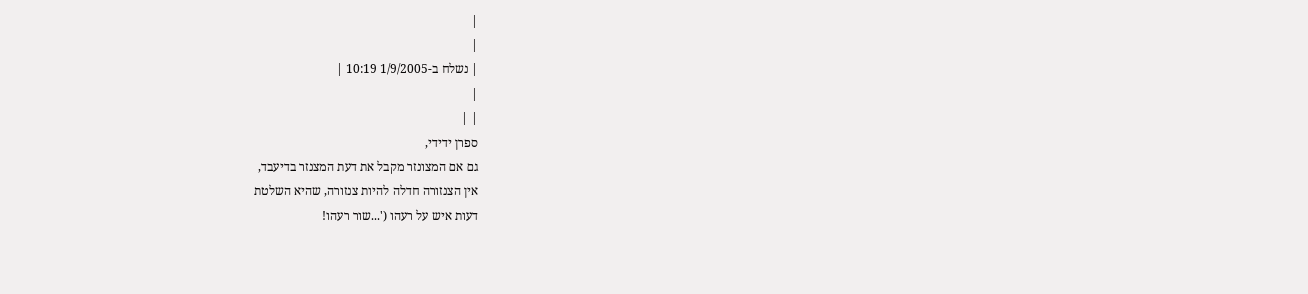|
|
| נשלח ב-1/9/2005 10:19 |
|
| |
ספרן ידידי,
גם אם המצונזר מקבל את דעת המצנזר בדיעבד,
אין הצנזורה חדלה להיות צנזורה, שהיא השלטת
דעות איש על רעהו ('...שור רעהו!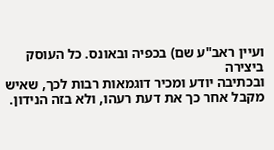ועיין ראב"ע שם) בכפיה ובאונס. כל העוסק ביצירה
ובכתיבה יודע ומכיר דוגמאות רבות לכך, שאיש
מקבל אחר כך את דעת רעהו, ולא בזה הנידון.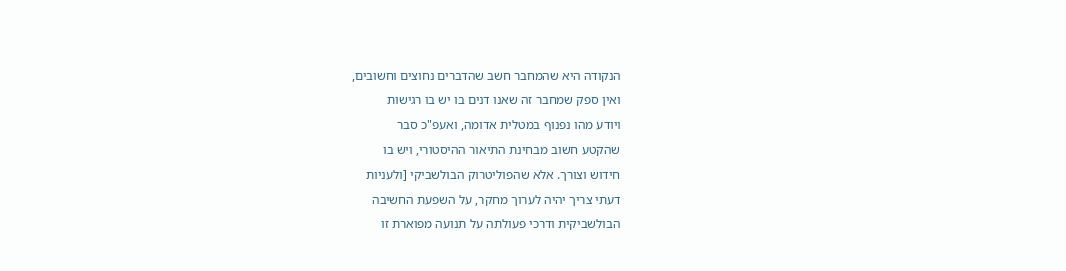הנקודה היא שהמחבר חשב שהדברים נחוצים וחשובים,
ואין ספק שמחבר זה שאנו דנים בו יש בו רגישות
ויודע מהו נפנוף במטלית אדומה, ואעפ"כ סבר
שהקטע חשוב מבחינת התיאור ההיסטורי, ויש בו
חידוש וצורך. אלא שהפוליטרוק הבולשביקי [ולעניות
דעתי צריך יהיה לערוך מחקר, על השפעת החשיבה
הבולשביקית ודרכי פעולתה על תנועה מפוארת זו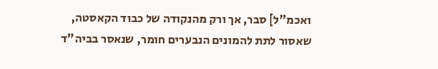ואכמ"ל] סבר, אך ורק מהנקודה של כבוד הקאסטה,
שאסור לתת להמונים הנבערים חומר, שנאסר בביה"ד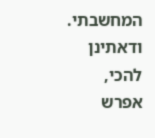המחשבתי.
ודאתינן להכי, אפרש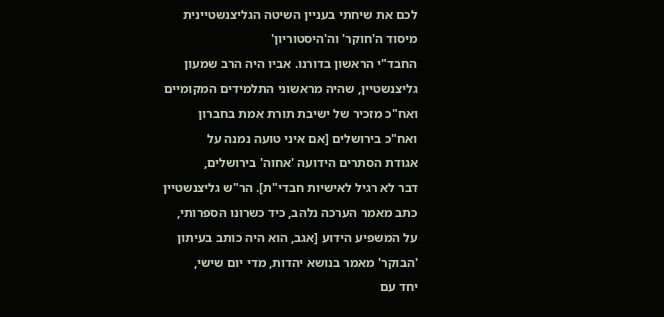לכם את שיחתי בעניין השיטה הגליצנשטיינית מיסוד ה'חוקר' וה'היסטוריון'
החבד"י הראשון בדורנו. אביו היה הרב שמעון
גליצנשטיין, שהיה מראשוני התלמידים המקומיים
ואח"כ מזכיר של ישיבת תורת אמת בחברון
ואח"כ בירושלים [אם איני טועה נמנה על
אגודת הסתרים הידועה 'אחוה' בירושלים,
דבר לא רגיל לאישיות חבדי"ת]. הר"ש גליצנשטיין
כתב מאמר הערכה נלהב, כיד כשרונו הספרותי,
על המשפיע הידוע [אגב, הוא היה כותב בעיתון
'הבוקר' מאמר בנושא יהדות, מדי יום שישי,
יחד עם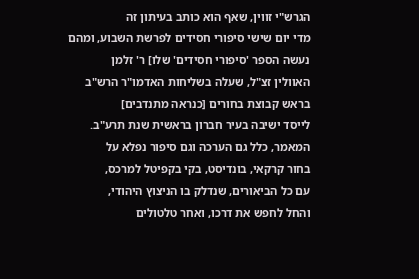הגרש"י זווין, שאף הוא כותב בעיתון זה
מדי יום שישי סיפורי חסידים לפרשת השבוע, ומהם
נעשה הספר 'סיפורי חסידים' שלו] ר' זלמן
האוולין זצ"ל, שעלה בשליחות האדמו"ר הרש"ב
בראש קבוצת בחורים [כנראה מתנדבים]
לייסד ישיבה בעיר חברון בראשית שנת תרע"ב.
המאמר, כלל גם הערכה וגם סיפור נפלא על
בחור קרקאי, בונדיסט, בקי בקפיטל למרכס,
עם כל הביאורים, שנדלק בו הניצוץ היהודי,
והחל לחפש את דרכו, ואחר טלטולים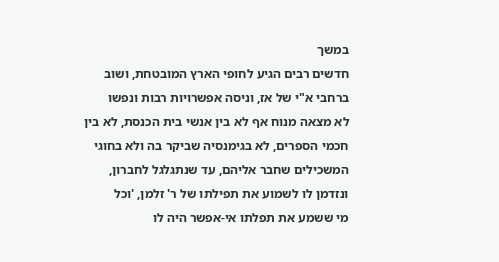במשך
חדשים רבים הגיע לחופי הארץ המובטחת, ושוב
ברחבי א"י של אז, וניסה אפשרויות רבות ונפשו
לא מצאה מנוח אף לא בין אנשי בית הכנסת, לא בין
חכמי הספרים, לא בגימנסיה שביקר בה ולא בחוגי
המשכילים שחבר אליהם, עד שנתגלגל לחברון,
ונזדמן לו לשמוע את תפילתו של ר' זלמן, 'וכל
מי ששמע את תפלתו אי-אפשר היה לו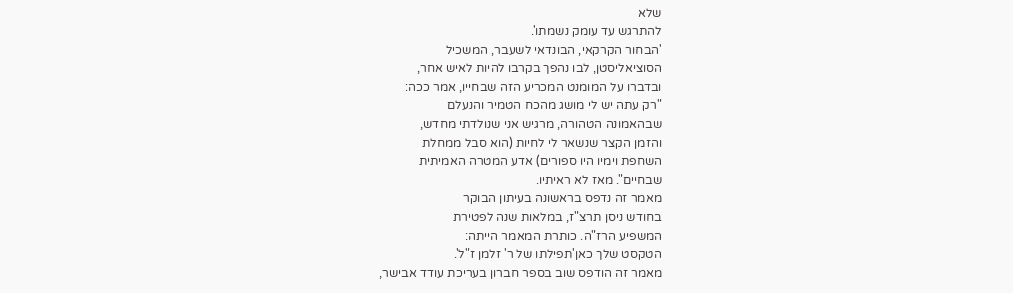שלא
להתרגש עד עומק נשמתו'.
'הבחור הקרקאי, הבונדאי לשעבר, המשכיל
הסוציאליסטן, לבו נהפך בקרבו להיות לאיש אחר,
ובדברו על המומנט המכריע הזה שבחייו, אמר ככה:
"רק עתה יש לי מושג מהכח הטמיר והנעלם
שבהאמונה הטהורה, מרגיש אני שנולדתי מחדש,
והזמן הקצר שנשאר לי לחיות (הוא סבל ממחלת
השחפת וימיו היו ספורים) אדע המטרה האמיתית
שבחיים". מאז לא ראיתיו.
מאמר זה נדפס בראשונה בעיתון הבוקר
בחודש ניסן תרצ"ז, במלאות שנה לפטירת
המשפיע הרז"ה. כותרת המאמר הייתה:
הטקסט שלך כאן'תפילתו של ר' זלמן ז"ל'.
מאמר זה הודפס שוב בספר חברון בעריכת עודד אבישר,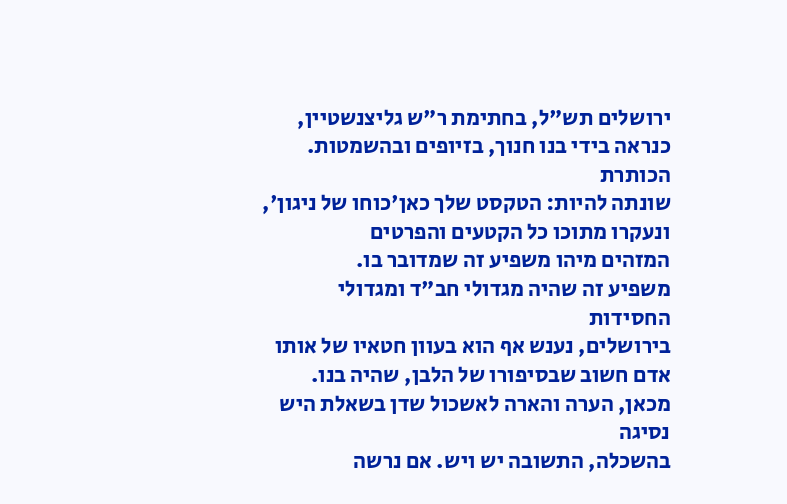ירושלים תש"ל, בחתימת ר"ש גליצנשטיין,
כנראה בידי בנו חנוך, בזיופים ובהשמטות. הכותרת
שונתה להיות: הטקסט שלך כאן'כוחו של ניגון', ונעקרו מתוכו כל הקטעים והפרטים
המזהים מיהו משפיע זה שמדובר בו.
משפיע זה שהיה מגדולי חב"ד ומגדולי החסידות
בירושלים, נענש אף הוא בעוון חטאיו של אותו
אדם חשוב שבסיפורו של הלבן, שהיה בנו.
מכאן, הערה והארה לאשכול שדן בשאלת היש נסיגה
בהשכלה, התשובה יש ויש. אם נרשה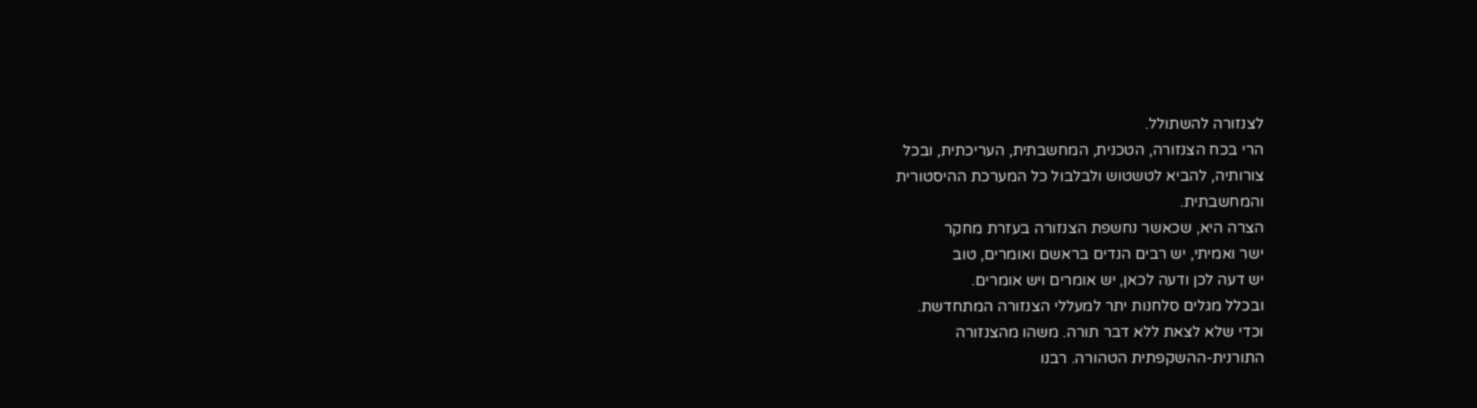לצנזורה להשתולל.
הרי בכח הצנזורה, הטכנית, המחשבתית, העריכתית, ובכל
צורותיה, להביא לטשטוש ולבלבול כל המערכת ההיסטורית
והמחשבתית.
הצרה היא, שכאשר נחשפת הצנזורה בעזרת מחקר
ישר ואמיתי, יש רבים הנדים בראשם ואומרים, טוב
יש דעה לכן ודעה לכאן, יש אומרים ויש אומרים.
ובכלל מגלים סלחנות יתר למעללי הצנזורה המתחדשת.
וכדי שלא לצאת ללא דבר תורה. משהו מהצנזורה
התורנית-ההשקפתית הטהורה. רבנו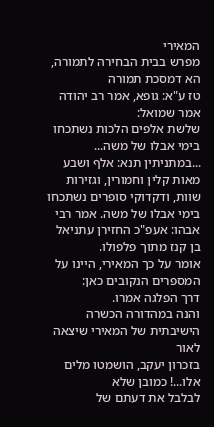המאירי
מפרש בבית הבחירה לתמורה, הא דמסכת תמורה
טז ע"א: גופא, אמר רב יהודה אמר שמואל:
שלשת אלפים הלכות נשתכחו בימי אבלו של משה...
...במתניתין תנא: אלף ושבע מאות קלין וחמורין, וגזירות שוות, ודקדוקי סופרים נשתכחו בימי אבלו של משה. אמר רבי אבהו: אעפ"כ החזירן עתניאל בן קנז מתוך פלפולו.
אומר על כך המאירי, היינו על המספרים הנקובים כאן:
דרך הפלגה אמרו.
והנה במהדורה הכשרה הישיבתית של המאירי שיצאה לאור
בזכרון יעקב, הושמטו מלים אלו...! כמובן שלא
לבלבל את דעתם של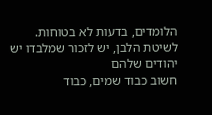הלומדים, בדעות לא בטוחות.
לשיטת הלבן, יש לזכור שמלבדו יש יהודים שלהם
חשוב כבוד שמים, כבוד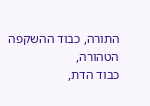התורה, כבוד ההשקפה הטהורה,
כבוד הדת,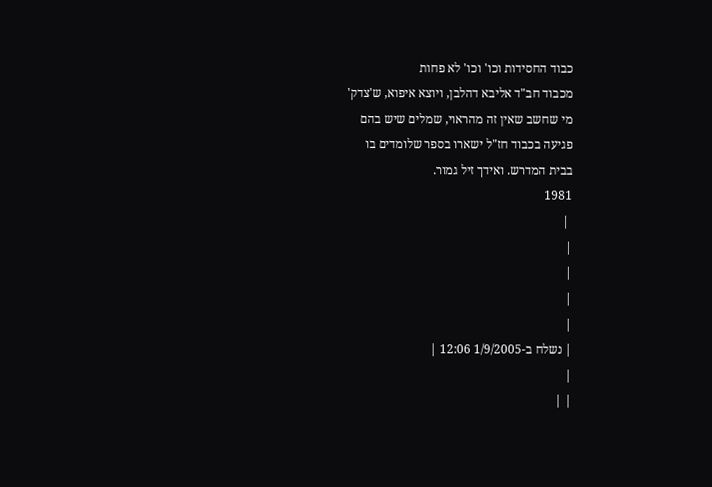כבוד החסידות וכו' וכו' לא פחות
מכבוד חב"ד אליבא דהלבן, ויוצא איפוא, ש'צדק'
מי שחשב שאין זה מהראוי, שמלים שיש בהם
פגיעה בכבוד חז"ל ישארו בספר שלומדים בו
בבית המדרש. ואידך זיל גמור.
1981
 |
|
|
|
|
| נשלח ב-1/9/2005 12:06 |
|
| |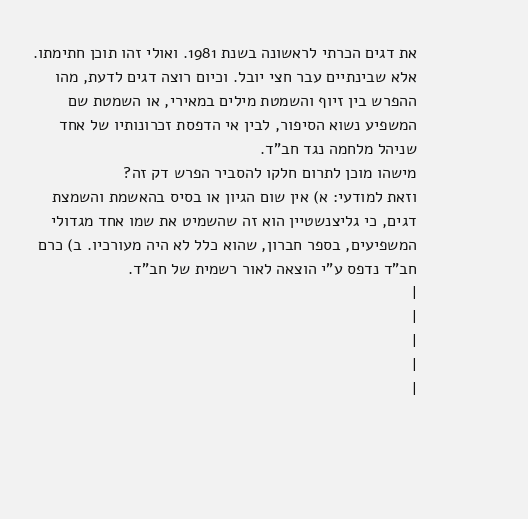את דגים הכרתי לראשונה בשנת 1981. ואולי זהו תוכן חתימתו.
אלא שבינתיים עבר חצי יובל. וכיום רוצה דגים לדעת, מהו ההפרש בין זיוף והשמטת מילים במאירי, או השמטת שם המשפיע נשוא הסיפור, לבין אי הדפסת זכרונותיו של אחד שניהל מלחמה נגד חב"ד.
מישהו מוכן לתרום חלקו להסביר הפרש דק זה?
וזאת למודעי: א) אין שום הגיון או בסיס בהאשמת והשמצת דגים, כי גליצנשטיין הוא זה שהשמיט את שמו אחד מגדולי המשפיעים, בספר חברון, שהוא כלל לא היה מעורכיו. ב) כרם חב"ד נדפס ע"י הוצאה לאור רשמית של חב"ד.
|
|
|
|
|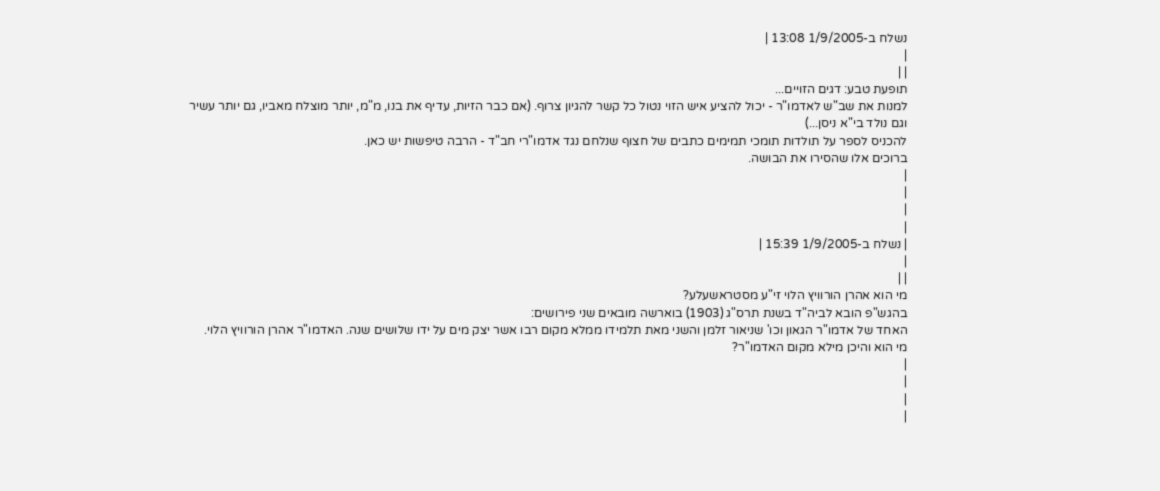נשלח ב-1/9/2005 13:08 |
|
| |
תופעת טבע: דגים הזויים...
למנות את שב"ש לאדמו"ר - יכול להציע איש הזוי נטול כל קשר להגיון צרוף. (אם כבר הזיות, עדיף את בנו, מ"מ, יותר מוצלח מאביו, גם יותר עשיר וגם נולד בי"א ניסן...)
להכניס לספר על תולדות תומכי תמימים כתבים של חצוף שנלחם נגד אדמו"רי חב"ד - הרבה טיפשות יש כאן.
ברוכים אלו שהסירו את הבושה.
|
|
|
|
| נשלח ב-1/9/2005 15:39 |
|
| |
מי הוא אהרן הורוויץ הלוי זי"ע מסטראשעלע?
בהגש"פ הובא לביה"ד בשנת תרס"ג (1903) בוארשה מובאים שני פירושים:
האחד של אדמו"ר הגאון וכו' שניאור זלמן והשני מאת תלמידו ממלא מקום רבו אשר יצק מים על ידו שלושים שנה. האדמו"ר אהרן הורוויץ הלוי.
מי הוא והיכן מילא מקום האדמו"ר?
|
|
|
|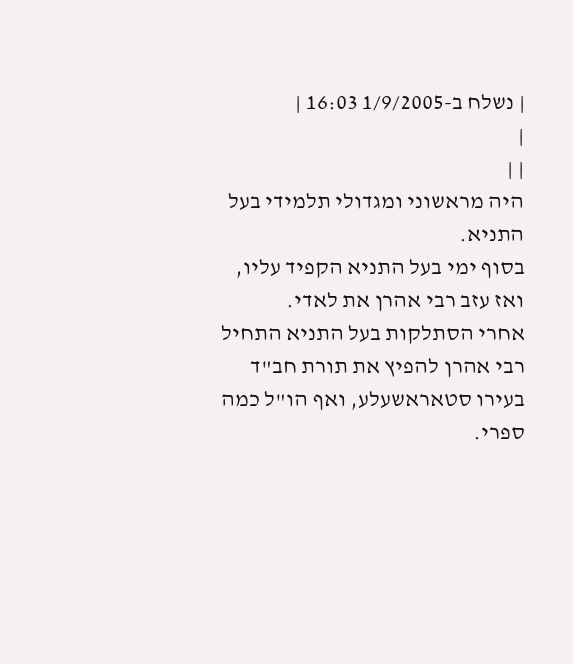| נשלח ב-1/9/2005 16:03 |
|
| |
היה מראשוני ומגדולי תלמידי בעל התניא.
בסוף ימי בעל התניא הקפיד עליו, ואז עזב רבי אהרן את לאדי.
אחרי הסתלקות בעל התניא התחיל רבי אהרן להפיץ את תורת חב"ד בעירו סטאראשעלע, ואף הו"ל כמה ספרי.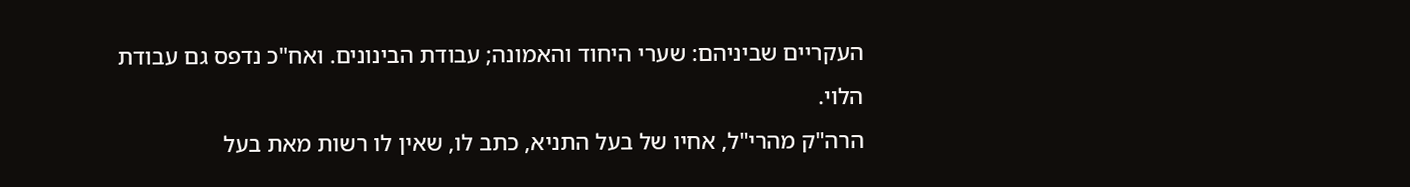העקריים שביניהם: שערי היחוד והאמונה; עבודת הבינונים. ואח"כ נדפס גם עבודת הלוי.
הרה"ק מהרי"ל, אחיו של בעל התניא, כתב לו, שאין לו רשות מאת בעל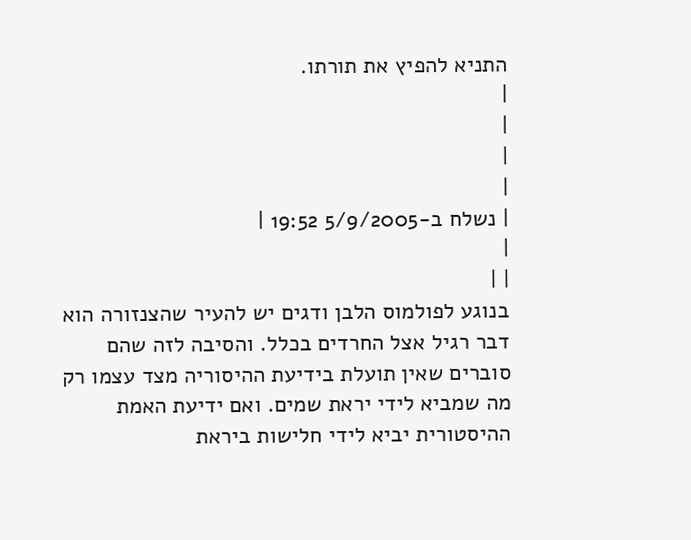התניא להפיץ את תורתו.
|
|
|
|
| נשלח ב-5/9/2005 19:52 |
|
| |
בנוגע לפולמוס הלבן ודגים יש להעיר שהצנזורה הוא דבר רגיל אצל החרדים בכלל. והסיבה לזה שהם סוברים שאין תועלת בידיעת ההיסוריה מצד עצמו רק מה שמביא לידי יראת שמים. ואם ידיעת האמת ההיסטורית יביא לידי חלישות ביראת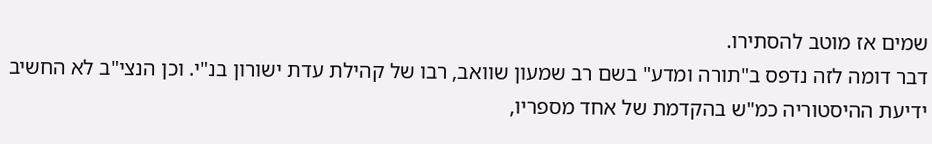שמים אז מוטב להסתירו.
דבר דומה לזה נדפס ב"תורה ומדע" בשם רב שמעון שוואב, רבו של קהילת עדת ישורון בנ"י. וכן הנצי"ב לא החשיב ידיעת ההיסטוריה כמ"ש בהקדמת של אחד מספריו,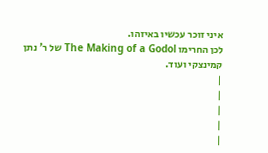איני זוכר עכשיו באיזהו.
לכן החרימו The Making of a Godol של ר' נתן קמינצקי ועוד.
|
|
|
|
|